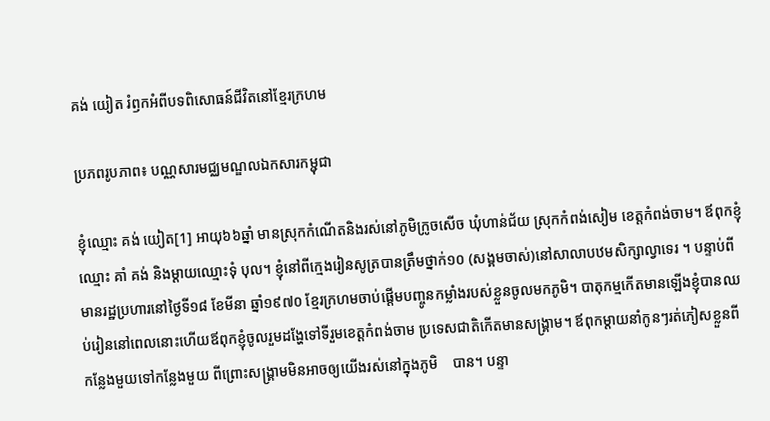គង់ យៀត រំឭកអំពីបទពិសោធន៍ជីវិតនៅខ្មែរក្រហម

ប្រភពរូបភាព៖ បណ្ណសារមជ្ឈមណ្ឌលឯកសារកម្ជុជា

ខ្ញុំឈ្មោះ គង់ យៀត[1] អាយុ៦៦ឆ្នាំ មានស្រុកកំណើតនិងរស់នៅភូមិក្រូចសើច ឃុំហាន់ជ័យ ស្រុកកំពង់សៀម ខេត្តកំពង់ចាម។ ឪពុកខ្ញុំឈ្មោះ គាំ គង់ និងម្ដាយឈ្មោះទុំ បុល។ ខ្ញុំនៅពីក្មេងរៀនសូត្របានត្រឹមថ្នាក់១០ (សង្គមចាស់)នៅសាលាបឋមសិក្សាល្វាទេរ ។ បន្ទាប់ពីមានរដ្ឋប្រហារនៅថ្ងៃទី១៨ ខែមីនា ឆ្នាំ១៩៧០ ខ្មែរក្រហមចាប់ផ្ដើមបញ្ចូនកម្លាំងរបស់ខ្លួនចូលមកភូមិ។ បាតុកម្មកើតមានឡើងខ្ញុំបានឈប់រៀននៅពេលនោះហើយឪពុកខ្ញុំចូលរួមដង្ហែទៅទីរួមខេត្តកំពង់ចាម ប្រទេសជាតិកើតមានសង្រ្គាម។ ឪពុកម្ដាយនាំកូនៗរត់ភៀសខ្លួនពីកន្លែងមួយទៅកន្លែងមួយ ពីព្រោះសង្រ្គាមមិនអាចឲ្យយើងរស់នៅក្នុងភូមិ    បាន។ បន្ទា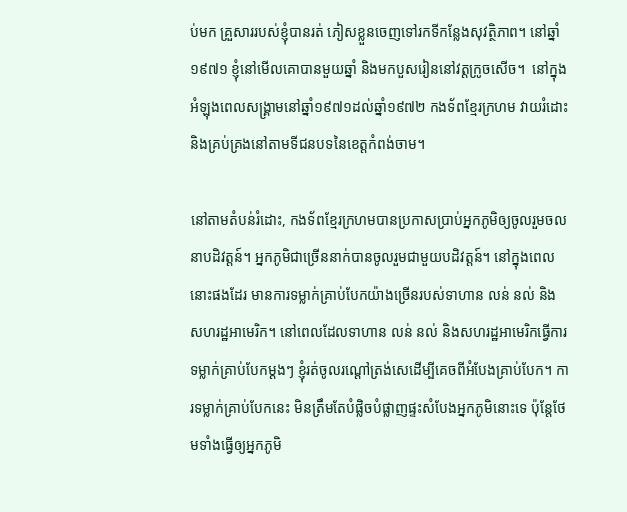ប់មក គ្រួសាររបស់ខ្ញុំបានរត់ ភៀសខ្លួនចេញទៅរកទីកន្លែងសុវត្ថិភាព។ នៅឆ្នាំ១៩៧១ ខ្ញុំនៅមើលគោបានមួយឆ្នាំ និងមកបួសរៀននៅវត្តក្រូចសើច។  នៅក្នុងអំឡុងពេលសង្រ្គាមនៅឆ្នាំ១៩៧១ដល់ឆ្នាំ១៩៧២ កងទ័ពខ្មែរក្រហម វាយរំដោះ និងគ្រប់គ្រងនៅតាមទីជនបទនៃខេត្តកំពង់ចាម។

នៅតាមតំបន់រំដោះ, កងទ័ពខ្មែរក្រហមបានប្រកាសប្រាប់អ្នកភូមិឲ្យចូលរួមចលនាបដិវត្តន៍។ អ្នកភូមិជាច្រើននាក់បានចូលរួមជាមួយបដិវត្តន៍។ នៅក្នុងពេលនោះផងដែរ មានការទម្លាក់គ្រាប់បែកយ៉ាងច្រើនរបស់ទាហាន លន់ នល់ និងសហរដ្ឋអាមេរិក។ នៅពេលដែលទាហាន លន់ នល់ និងសហរដ្ឋអាមេរិកធ្វើការទម្លាក់គ្រាប់បែកម្ដងៗ ខ្ញុំរត់ចូលរណ្ដៅត្រង់សេដើម្បីគេចពីអំបែងគ្រាប់បែក។ ការទម្លាក់គ្រាប់បែកនេះ មិនត្រឹមតែបំផ្លិចបំផ្លាញផ្ទះសំបែងអ្នកភូមិនោះទេ ប៉ុន្តែថែមទាំងធ្វើឲ្យអ្នកភូមិ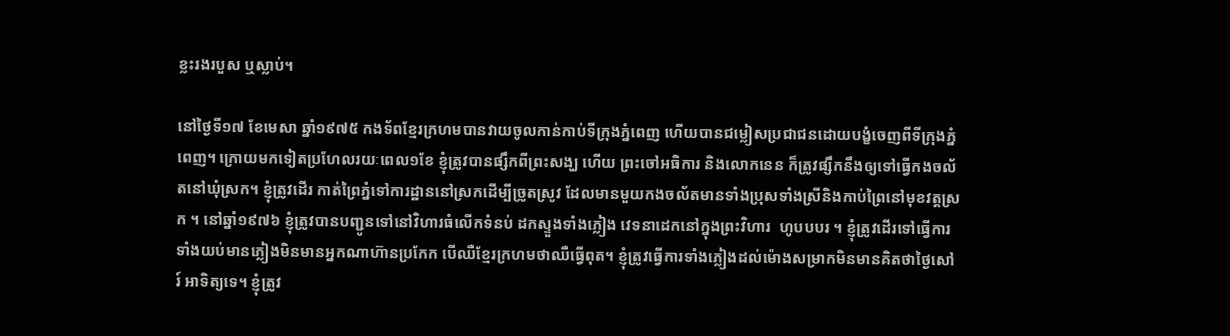ខ្លះរងរបួស ឬស្លាប់។

នៅថ្ងៃទី១៧ ខែមេសា ឆ្នាំ១៩៧៥ កងទ័ពខ្មែរក្រហមបានវាយចូលកាន់កាប់ទីក្រុងភ្នំពេញ ហើយបានជម្លៀសប្រជាជនដោយបង្ខំចេញពីទីក្រុងភ្នំពេញ។ ក្រោយមកទៀតប្រហែលរយៈពេល១ខែ ខ្ញុំត្រូវបានផ្សឹកពីព្រះសង្ឃ ហើយ ព្រះចៅអធិការ និងលោកនេន ក៏ត្រូវផ្សឹកនឹងឲ្យទៅធ្វើកងចល័តនៅឃុំស្រក។ ខ្ញុំត្រូវដើរ កាត់ព្រៃភ្នំទៅការដ្ឋាននៅស្រកដើម្បីច្រូតស្រូវ ដែលមានមួយកងចល័តមានទាំងប្រុសទាំងស្រីនិងកាប់ព្រៃនៅមុខវត្តស្រក ។ នៅឆ្នាំ១៩៧៦ ខ្ញុំត្រូវបានបញ្ជូនទៅនៅវិហារធំលើកទំនប់ ដកស្ទួងទាំងភ្លៀង វេទនាដេកនៅក្នុងព្រះវិហារ  ហូបបបរ ។ ខ្ញុំត្រូវដើរទៅធ្វើការទាំងយប់មានភ្លៀងមិនមានអ្នកណាហ៊ានប្រកែក បើឈឺខ្មែរក្រហមថាឈឺធ្វើពុត។ ខ្ញុំត្រូវធ្វើការទាំងភ្លៀងដល់ម៉ោងសម្រាកមិនមានគិតថាថ្ងៃសៅរ៍ អាទិត្យទេ។ ខ្ញុំត្រូវ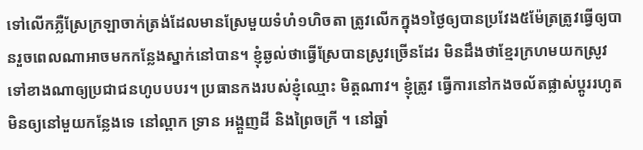ទៅលើកភ្លឺស្រែក្រឡាចាក់ត្រង់ដែលមានស្រែមួយទំហំ១ហិចតា ត្រូវលើកក្នុង១ថ្ងៃឲ្យបានប្រវែង៥ម៉ែត្រត្រូវធ្វើឲ្យបានរួចពេលណាអាចមកកន្លែងស្នាក់នៅបាន។ ខ្ញុំឆ្ងល់ថាធ្វើស្រែបានស្រូវច្រើនដែរ មិនដឹងថាខ្មែរក្រហមយកស្រូវទៅខាងណាឲ្យប្រជាជនហូបបបរ។ ប្រធានកងរបស់ខ្ញុំឈ្មោះ មិត្តណាវ។ ខ្ញុំត្រូវ ធ្វើការនៅកងចល័តផ្លាស់ប្ដូររហូតមិនឲ្យនៅមួយកន្លែងទេ នៅល្ពាក ទ្រាន អង្គួញដី និងព្រៃចក្រី ។ នៅឆ្នាំ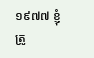១៩៧៧ ខ្ញុំត្រូ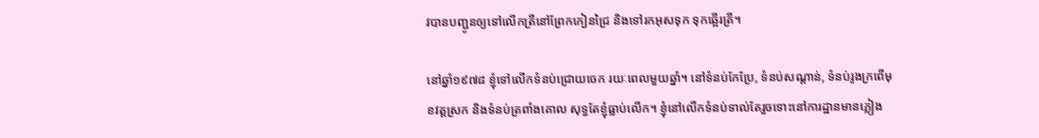វបានបញ្ជូនឲ្យទៅលើកត្រីនៅព្រែកកៀនជ្រៃ និងទៅរកអុសទុក ទុកឆ្អើរត្រី។

នៅឆ្នាំ១៩៧៨ ខ្ញុំទៅលើកទំនប់ជ្រោយចេក រយៈពេលមួយឆ្នាំ។ នៅទំនប់កែប្រែ, ទំនប់សណ្ដាន់, ទំនប់រូងក្រពើមុខវត្តស្រក និងទំនប់ត្រពាំងគោល សុទ្ធតែខ្ញុំធ្លាប់លើក។ ខ្ញុំនៅលើកទំនប់ទាល់តែរួចទោះនៅការដ្ឋានមានភ្លៀង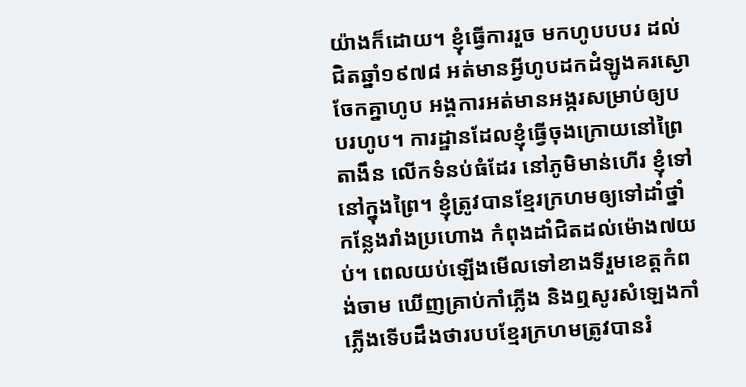យ៉ាងក៏ដោយ។ ខ្ញុំធ្វើការរួច មកហូបបបរ ដល់ជិតឆ្នាំ១៩៧៨ អត់មានអ្វីហូបដកដំឡូងគរស្ងោចែកគ្នាហូប អង្គការអត់មានអង្ករសម្រាប់ឲ្យបបរហូប។ ការដ្ឋានដែលខ្ញុំធ្វើចុងក្រោយនៅព្រៃតាងឹន លើកទំនប់ធំដែរ នៅភូមិមាន់ហើរ ខ្ញុំទៅនៅក្នុងព្រៃ។ ខ្ញុំត្រូវបានខ្មែរក្រហមឲ្យទៅដាំថ្នាំកន្លែងរាំងប្រហោង កំពុងដាំជិតដល់ម៉ោង៧យប់។ ពេលយប់ឡើងមើលទៅខាងទីរួមខេត្តកំពង់ចាម ឃើញគ្រាប់កាំភ្លើង និងឮសូរសំឡេងកាំភ្លើងទើបដឹងថារបបខ្មែរក្រហមត្រូវបានរំ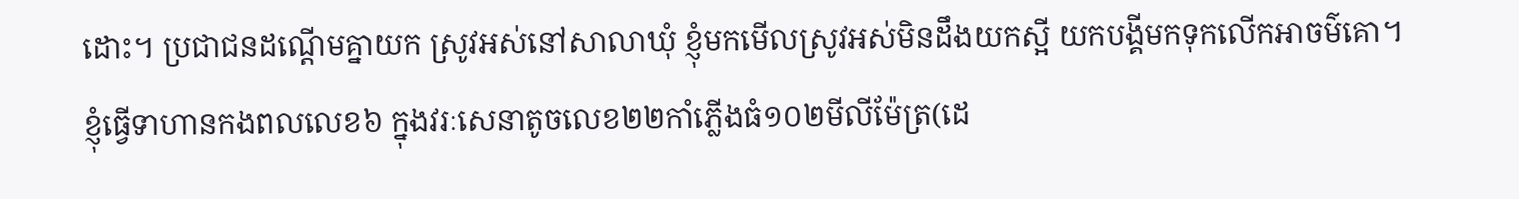ដោះ។ ប្រជាជនដណ្ដើមគ្នាយក ស្រូវអស់នៅសាលាឃុំ ខ្ញុំមកមើលស្រូវអស់មិនដឹងយកស្អី យកបង្គីមកទុកលើកអាចម៌គោ។ ខ្ញុំធ្វើទាហានកងពលលេខ៦ ក្នុងវរៈសេនាតូចលេខ២២កាំភ្លើងធំ១០២មីលីម៉ែត្រ(ដេ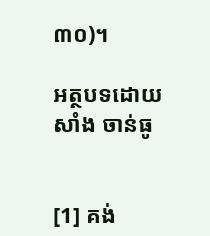៣០)។

អត្ថបទដោយ សាំង ចាន់ធូ


[1] គង់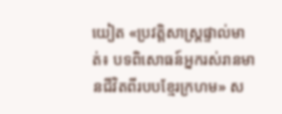យៀត «ប្រវត្តិសាស្រ្តផ្ទាល់មាត់៖ បទពិសោធន៍អ្នករស់រានមានជីវិតពីរបបខ្មែរក្រហម» ស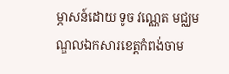ម្ភាសន៍ដោយ ទូច វណ្ណេត មជ្ឈមណ្ឌលឯកសារខេត្តកំពង់ចាម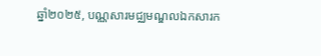ឆ្នាំ២០២៥, បណ្ណសារមជ្ឈមណ្ឌលឯកសារក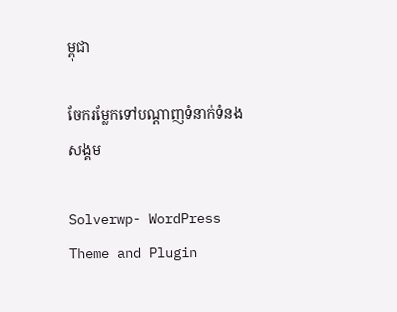ម្ពុជា

ចែករម្លែកទៅបណ្តាញទំនាក់ទំនងសង្គម

Solverwp- WordPress Theme and Plugin